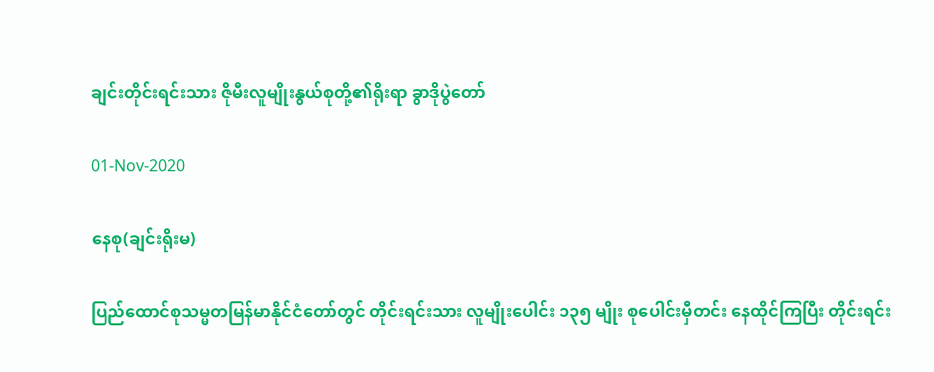ချင်းတိုင်းရင်းသား ဇိုမီးလူမျိုးနွယ်စုတို့၏ရိုးရာ ခွာဒိုပွဲတော်

01-Nov-2020

နေစု(ချင်းရိုးမ)

ပြည်ထောင်စုသမ္မတမြန်မာနိုင်ငံတော်တွင် တိုင်းရင်းသား လူမျိုးပေါင်း ၁၃၅ မျိုး စုပေါင်းမှီတင်း နေထိုင်ကြပြီး တိုင်းရင်း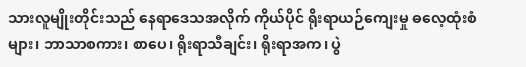သားလူမျိုးတိုင်းသည် နေရာဒေသအလိုက် ကိုယ်ပိုင် ရိုးရာယဉ်ကျေးမှု ဓလေ့ထုံးစံများ၊ ဘာသာစကား၊ စာပေ၊ ရိုးရာသီချင်း၊ ရိုးရာအက၊ ပွဲ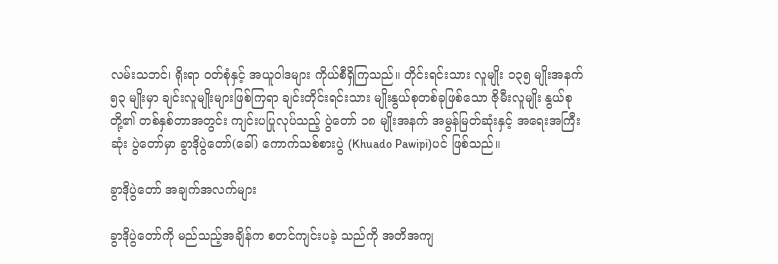လမ်းသဘင်၊ ရိုးရာ ဝတ်စုံနှင့် အယူဝါဒများ ကိုယ်စီရှိကြသည်။ တိုင်းရင်းသား လူမျိုး ၁၃၅ မျိုးအနက် ၅၃ မျိုးမှာ ချင်းလူမျိုးများဖြစ်ကြရာ ချင်းတိုင်းရင်းသား မျိုးနွယ်စုတစ်ခုဖြစ်သော ဇိုမီးလူမျိုး နွယ်စုတို့၏ တစ်နှစ်တာအတွင်း ကျင်းပပြုလုပ်သည့် ပွဲတော် ၁၈ မျိုးအနက် အမွန်မြတ်ဆုံးနှင့် အရေးအကြီးဆုံး ပွဲတော်မှာ ခွာဒိုပွဲတော်(ခေါ်) ကောက်သစ်စားပွဲ (Khuado Pawipi)ပင် ဖြစ်သည်။

ခွာဒိုပွဲတော် အချက်အလက်များ

ခွာဒိုပွဲတော်ကို မည်သည့်အချိန်က စတင်ကျင်းပခဲ့ သည်ကို အတိအကျ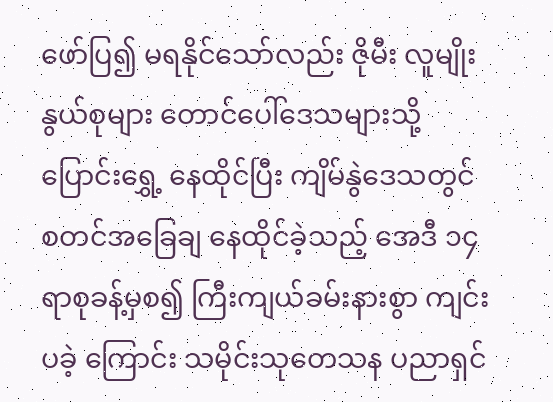ဖော်ပြ၍ မရနိုင်သော်လည်း ဇိုမီး လူမျိုးနွယ်စုများ တောင်ပေါ်ဒေသများသို့ ပြောင်းရွှေ့ နေထိုင်ပြီး ကျိမ်နွဲဒေသတွင် စတင်အခြေချ နေထိုင်ခဲ့သည့် အေဒီ ၁၄ ရာစုခန့်မှစ၍ ကြီးကျယ်ခမ်းနားစွာ ကျင်းပခဲ့ ကြောင်း သမိုင်းသုတေသန ပညာရှင်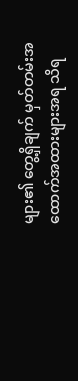များ၏ တွေ့ရှိချက် မှတ်တမ်းအထောက်အထားများအရ သိရ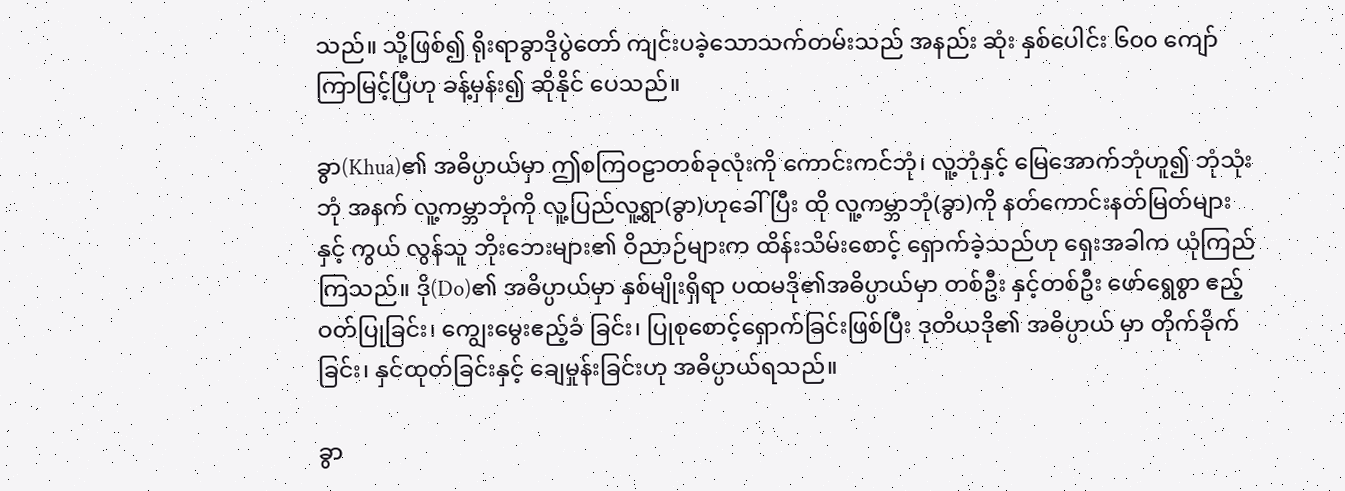သည်။ သို့ဖြစ်၍ ရိုးရာခွာဒိုပွဲတော် ကျင်းပခဲ့သောသက်တမ်းသည် အနည်း ဆုံး နှစ်ပေါင်း ၆၀၀ ကျော် ကြာမြင့်ပြီဟု ခန့်မှန်း၍ ဆိုနိုင် ပေသည်။

ခွာ(Khua)၏ အဓိပ္ပာယ်မှာ ဤစကြဝဠာတစ်ခုလုံးကို ကောင်းကင်ဘုံ၊ လူ့ဘုံနှင့် မြေအောက်ဘုံဟူ၍ ဘုံသုံးဘုံ အနက် လူ့ကမ္ဘာဘုံကို လူ့ပြည်လူ့ရွာ(ခွာ)ဟုခေါ်ပြီး ထို လူ့ကမ္ဘာဘုံ(ခွာ)ကို နတ်ကောင်းနတ်မြတ်များနှင့် ကွယ် လွန်သူ ဘိုးဘေးများ၏ ဝိညာဉ်များက ထိန်းသိမ်းစောင့် ရှောက်ခဲ့သည်ဟု ရှေးအခါက ယုံကြည်ကြသည်။ ဒို(Do)၏ အဓိပ္ပာယ်မှာ နှစ်မျိုးရှိရာ ပထမဒို၏အဓိပ္ပာယ်မှာ တစ်ဦး နှင့်တစ်ဦး ဖော်ရွေစွာ ဧည့်ဝတ်ပြုခြင်း၊ ကျွေးမွေးဧည့်ခံ ခြင်း၊ ပြုစုစောင့်ရှောက်ခြင်းဖြစ်ပြီး ဒုတိယဒို၏ အဓိပ္ပာယ် မှာ တိုက်ခိုက်ခြင်း၊ နှင်ထုတ်ခြင်းနှင့် ချေမှုန်းခြင်းဟု အဓိပ္ပာယ်ရသည်။

ခွာ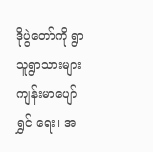ဒိုပွဲတော်ကို ရွာသူရွာသားများ ကျန်းမာပျော်ရွှင် ရေး၊ အ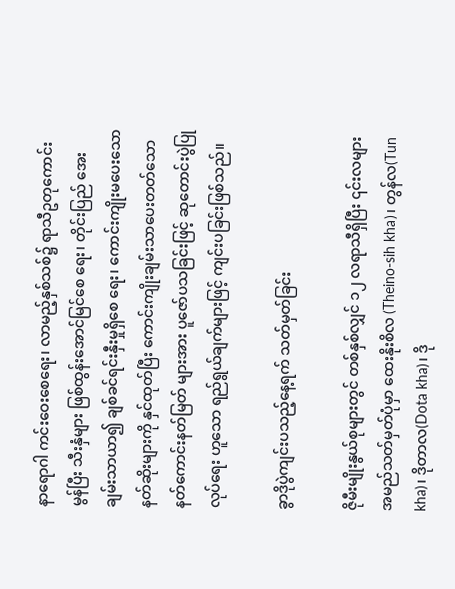နာရောဂါ ကင်းဝေးစေရေး၊ လာမည့်နှစ်သစ်၌ ရာသီဥတုကောင်းမွန်ပြီး သီးနှံများ ဖြစ်ထွန်းအောင်မြင်စေ ရေး၊ တိုင်းပြည် အေးချမ်းသာယာ၍ ချစ်ခင်ရင်းနှီးမှုရှိစေ ရေး၊ ကောင်းကျိုးမပေးသော နတ်ဆိုးများကို နှင်ထုတ်ပြီး ကောင်းကျိုးချမ်းသာပေးတတ်သော နတ်ကောင်းနတ်မြတ် များအား ပူဇော်ပသခြင်းဖြင့် ဆုတောင်းပွဲပြုလုပ်ရေး ဟူသော ရည်ရွယ်ချက်များဖြင့် ကျင်းပခြင်းဖြစ်သည်။

ခွာဒိုပွဲကျင်းပသည့်နေ့ရက် သတ်မှတ်ခြင်း

ဇိုမီးမျိုးနွယ်စုများတွင် တစ်နှစ်လျှင် ၁၂ လရာသီရှိပြီး ၎င်းလများ အမည်သတ်မှတ်ပုံမှာ ထေးနိုးစိလ (Theino-sih kha)၊ တွန်လ(Tun kha)၊ ဒိုတာလ(Dota kha)၊ ဒို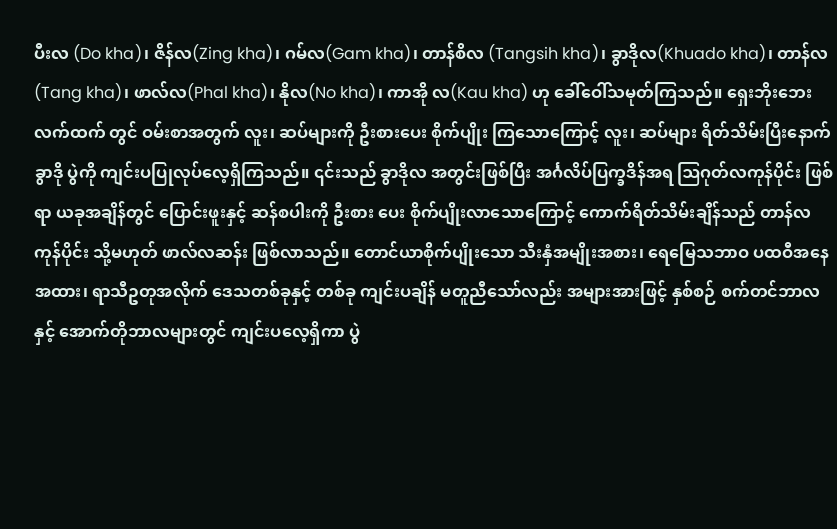ပီးလ (Do kha)၊ ဇိန်လ(Zing kha)၊ ဂမ်လ(Gam kha)၊ တာန်စိလ (Tangsih kha)၊ ခွာဒိုလ(Khuado kha)၊ တာန်လ(Tang kha)၊ ဖာလ်လ(Phal kha)၊ နိုလ(No kha)၊ ကာအို လ(Kau kha) ဟု ခေါ်ဝေါ်သမုတ်ကြသည်။ ရှေးဘိုးဘေးလက်ထက် တွင် ဝမ်းစာအတွက် လူး၊ ဆပ်များကို ဦးစားပေး စိုက်ပျိုး ကြသောကြောင့် လူး၊ ဆပ်များ ရိတ်သိမ်းပြီးနောက် ခွာဒို ပွဲကို ကျင်းပပြုလုပ်လေ့ရှိကြသည်။ ၎င်းသည် ခွာဒိုလ အတွင်းဖြစ်ပြီး အင်္ဂလိပ်ပြက္ခဒိန်အရ ဩဂုတ်လကုန်ပိုင်း ဖြစ်ရာ ယခုအချိန်တွင် ပြောင်းဖူးနှင့် ဆန်စပါးကို ဦးစား ပေး စိုက်ပျိုးလာသောကြောင့် ကောက်ရိတ်သိမ်းချိန်သည် တာန်လကုန်ပိုင်း သို့မဟုတ် ဖာလ်လဆန်း ဖြစ်လာသည်။ တောင်ယာစိုက်ပျိုးသော သီးနှံအမျိုးအစား၊ ရေမြေသဘာဝ ပထဝီအနေအထား၊ ရာသီဥတုအလိုက် ဒေသတစ်ခုနှင့် တစ်ခု ကျင်းပချိန် မတူညီသော်လည်း အများအားဖြင့် နှစ်စဉ် စက်တင်ဘာလနှင့် အောက်တိုဘာလများတွင် ကျင်းပလေ့ရှိကာ ပွဲ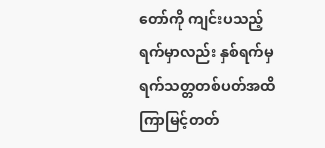တော်ကို ကျင်းပသည့်ရက်မှာလည်း နှစ်ရက်မှ ရက်သတ္တတစ်ပတ်အထိ ကြာမြင့်တတ်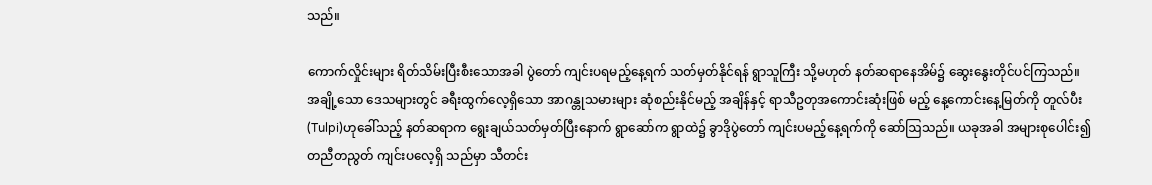သည်။

ကောက်လှိုင်းများ ရိတ်သိမ်းပြီးစီးသောအခါ ပွဲတော် ကျင်းပရမည့်နေ့ရက် သတ်မှတ်နိုင်ရန် ရွာသူကြီး သို့မဟုတ် နတ်ဆရာနေအိမ်၌ ဆွေးနွေးတိုင်ပင်ကြသည်။ အချို့သော ဒေသများတွင် ခရီးထွက်လေ့ရှိသော အာဂန္တုသမားများ ဆုံစည်းနိုင်မည့် အချိန်နှင့် ရာသီဥတုအကောင်းဆုံးဖြစ် မည့် နေ့ကောင်းနေ့မြတ်ကို တူလ်ပီး(Tulpi)ဟုခေါ်သည့် နတ်ဆရာက ရွေးချယ်သတ်မှတ်ပြီးနောက် ရွာဆော်က ရွာထဲ၌ ခွာဒိုပွဲတော် ကျင်းပမည့်နေ့ရက်ကို ဆော်ဩသည်။ ယခုအခါ အများစုပေါင်း၍ တညီတညွတ် ကျင်းပလေ့ရှိ သည်မှာ သီတင်း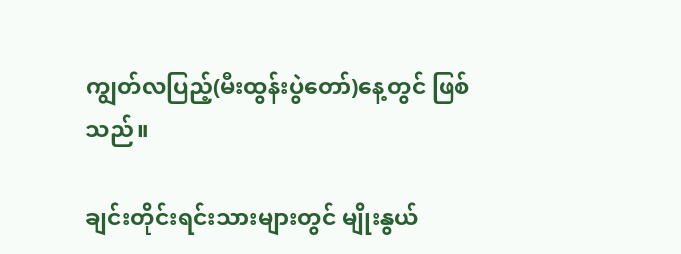ကျွတ်လပြည့်(မီးထွန်းပွဲတော်)နေ့တွင် ဖြစ်သည်။

ချင်းတိုင်းရင်းသားများတွင် မျိုးနွယ်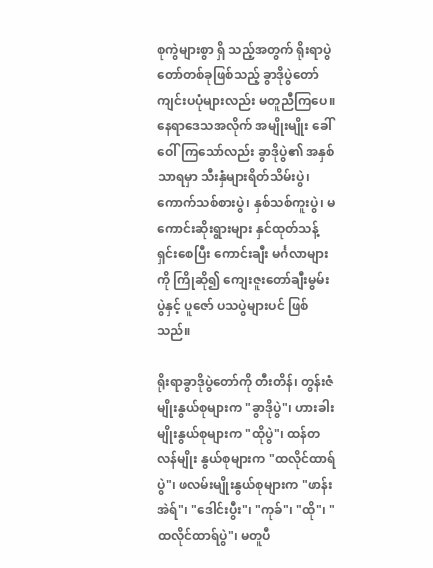စုကွဲများစွာ ရှိ သည့်အတွက် ရိုးရာပွဲတော်တစ်ခုဖြစ်သည့် ခွာဒိုပွဲတော် ကျင်းပပုံများလည်း မတူညီကြပေ။ နေရာဒေသအလိုက် အမျိုးမျိုး ခေါ်ဝေါ်ကြသော်လည်း ခွာဒိုပွဲ၏ အနှစ်သာရမှာ သီးနှံများရိတ်သိမ်းပွဲ၊ ကောက်သစ်စားပွဲ၊ နှစ်သစ်ကူးပွဲ၊ မကောင်းဆိုးရွားများ နှင်ထုတ်သန့်ရှင်းစေပြီး ကောင်းချီး မင်္ဂလာများကို ကြိုဆို၍ ကျေးဇူးတော်ချီးမွမ်းပွဲနှင့် ပူဇော် ပသပွဲများပင် ဖြစ်သည်။

ရိုးရာခွာဒိုပွဲတော်ကို တီးတိန်၊ တွန်းဇံမျိုးနွယ်စုများက "ခွာဒိုပွဲ"၊ ဟားခါးမျိုးနွယ်စုများက "ထိုပွဲ"၊ ထန်တလန်မျိုး နွယ်စုများက "ထလိုင်ထာရ်ပွဲ"၊ ဖလမ်းမျိုးနွယ်စုများက "ဖာန်းအဲရ်"၊ "ဒေါင်းပွီး"၊ "ကုခ်"၊ "ထို"၊ "ထလိုင်ထာရ်ပွဲ"၊ မတူပီ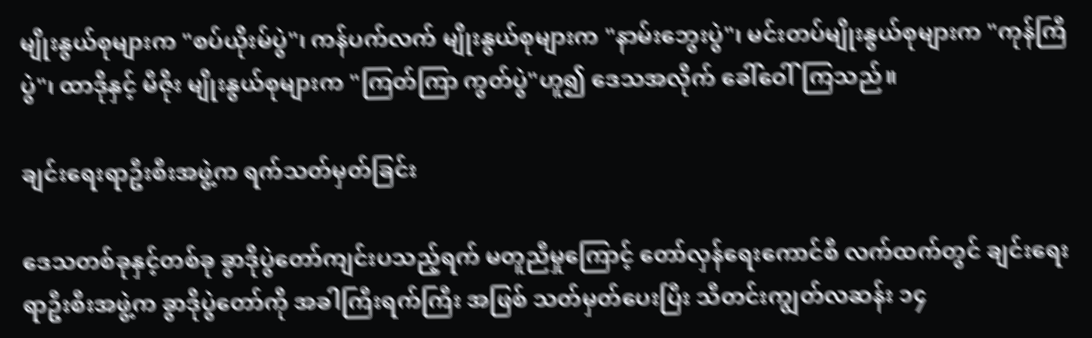မျိုးနွယ်စုများက "စပ်ယိုးမ်ပွဲ"၊ ကန်ပက်လက် မျိုးနွယ်စုများက "နာမ်းဘွေးပွဲ"၊ မင်းတပ်မျိုးနွယ်စုများက "ကုန်ကြီပွဲ"၊ ထာဒိုနှင့် မီဇိုး မျိုးနွယ်စုများက "ကြတ်ကြာ ကွတ်ပွဲ"ဟူ၍ ဒေသအလိုက် ခေါ်ဝေါ်ကြသည်။

ချင်းရေးရာဦးစီးအဖွဲ့က ရက်သတ်မှတ်ခြင်း

ဒေသတစ်ခုနှင့်တစ်ခု ခွာဒိုပွဲတော်ကျင်းပသည့်ရက် မတူညီမှုကြောင့် တော်လှန်ရေးကောင်စီ လက်ထက်တွင် ချင်းရေးရာဦးစီးအဖွဲ့က ခွာဒိုပွဲတော်ကို အခါကြီးရက်ကြီး အဖြစ် သတ်မှတ်ပေးပြီး သီတင်းကျွတ်လဆန်း ၁၄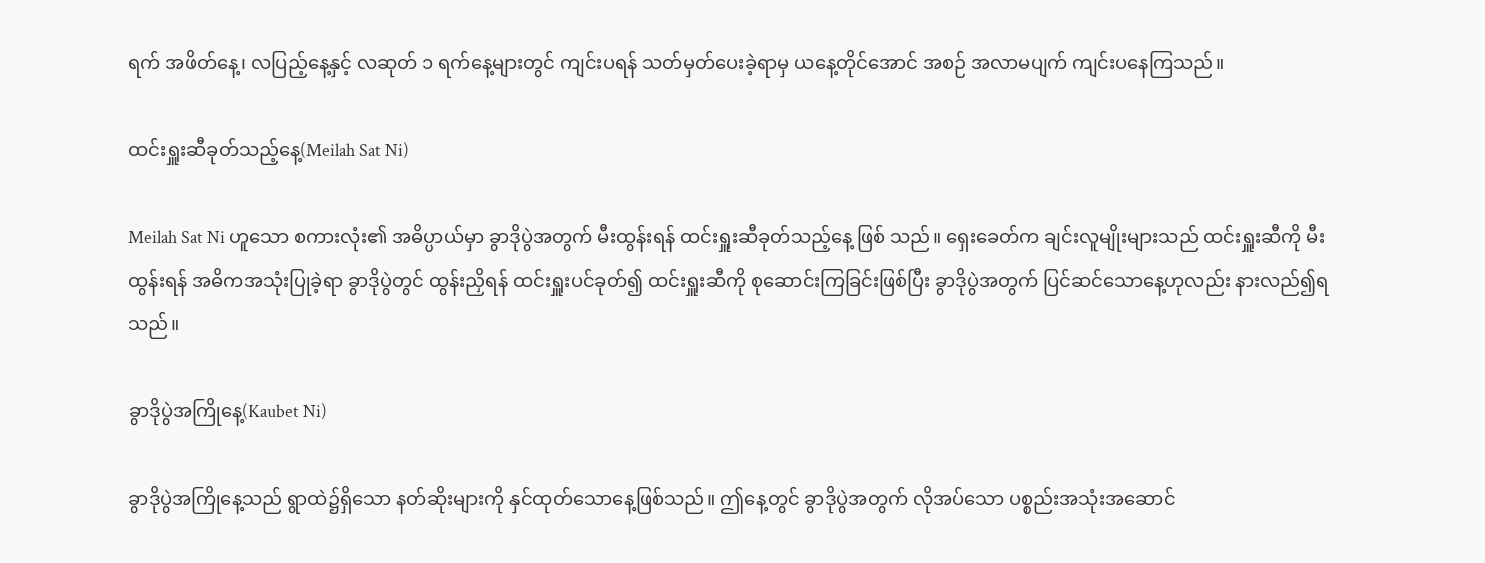ရက် အဖိတ်နေ့၊ လပြည့်နေ့နှင့် လဆုတ် ၁ ရက်နေ့များတွင် ကျင်းပရန် သတ်မှတ်ပေးခဲ့ရာမှ ယနေ့တိုင်အောင် အစဉ် အလာမပျက် ကျင်းပနေကြသည်။

ထင်းရှူးဆီခုတ်သည့်နေ့(Meilah Sat Ni)

Meilah Sat Ni ဟူသော စကားလုံး၏ အဓိပ္ပာယ်မှာ ခွာဒိုပွဲအတွက် မီးထွန်းရန် ထင်းရှူးဆီခုတ်သည့်နေ့ ဖြစ် သည်။ ရှေးခေတ်က ချင်းလူမျိုးများသည် ထင်းရှူးဆီကို မီးထွန်းရန် အဓိကအသုံးပြုခဲ့ရာ ခွာဒိုပွဲတွင် ထွန်းညှိရန် ထင်းရှူးပင်ခုတ်၍ ထင်းရှူးဆီကို စုဆောင်းကြခြင်းဖြစ်ပြီး ခွာဒိုပွဲအတွက် ပြင်ဆင်သောနေ့ဟုလည်း နားလည်၍ရ သည်။

ခွာဒိုပွဲအကြိုနေ့(Kaubet Ni)

ခွာဒိုပွဲအကြိုနေ့သည် ရွာထဲ၌ရှိသော နတ်ဆိုးများကို နှင်ထုတ်သောနေ့ဖြစ်သည်။ ဤနေ့တွင် ခွာဒိုပွဲအတွက် လိုအပ်သော ပစ္စည်းအသုံးအဆောင်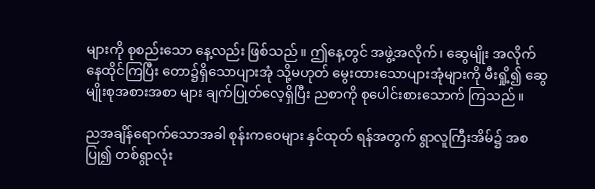များကို စုစည်းသော နေ့လည်း ဖြစ်သည်။ ဤနေ့တွင် အဖွဲ့အလိုက်၊ ဆွေမျိုး အလိုက် နေထိုင်ကြပြီး တော၌ရှိသောပျားအုံ သို့မဟုတ် မွေးထားသောပျားအုံများကို မီးရှို့၍ ဆွေမျိုးစုအစားအစာ များ ချက်ပြုတ်လေ့ရှိပြီး ညစာကို စုပေါင်းစားသောက် ကြသည်။

ညအချိန်ရောက်သောအခါ စုန်းကဝေများ နှင်ထုတ် ရန်အတွက် ရွာလူကြီးအိမ်၌ အစပြု၍ တစ်ရွာလုံး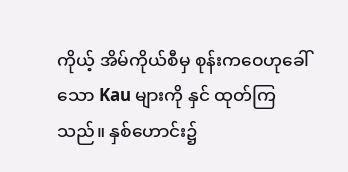ကိုယ့် အိမ်ကိုယ်စီမှ စုန်းကဝေဟုခေါ်သော Kau များကို နှင် ထုတ်ကြသည်။ နှစ်ဟောင်း၌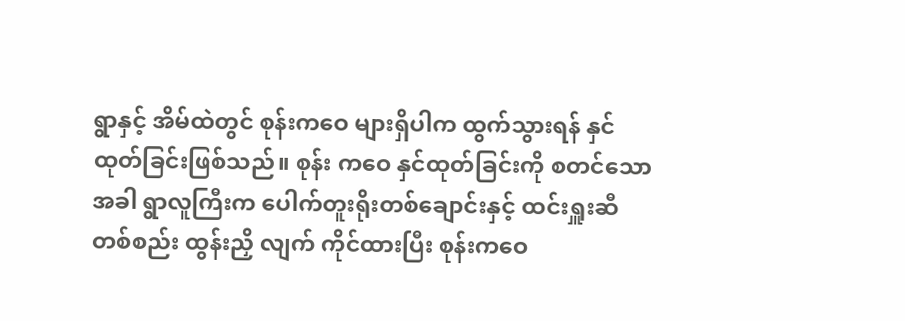ရွာနှင့် အိမ်ထဲတွင် စုန်းကဝေ များရှိပါက ထွက်သွားရန် နှင်ထုတ်ခြင်းဖြစ်သည်။ စုန်း ကဝေ နှင်ထုတ်ခြင်းကို စတင်သောအခါ ရွာလူကြီးက ပေါက်တူးရိုးတစ်ချောင်းနှင့် ထင်းရှူးဆီတစ်စည်း ထွန်းညှိ လျက် ကိုင်ထားပြီး စုန်းကဝေ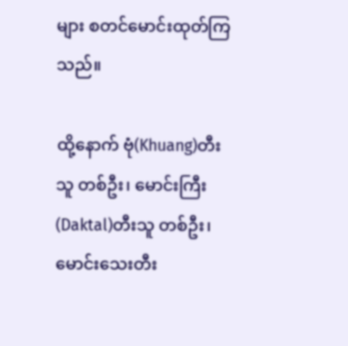များ စတင်မောင်းထုတ်ကြ သည်။

ထို့နောက် ဗုံ(Khuang)တီးသူ တစ်ဦး၊ မောင်းကြီး (Daktal)တီးသူ တစ်ဦး၊ မောင်းသေးတီး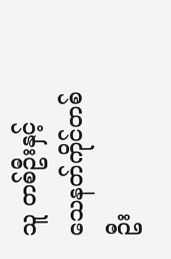သူ တစ်ဦးနှင့် သေနတ်ကိုင်တစ်ဦး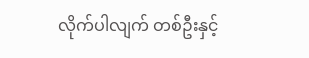လိုက်ပါလျက် တစ်ဦးနှင့်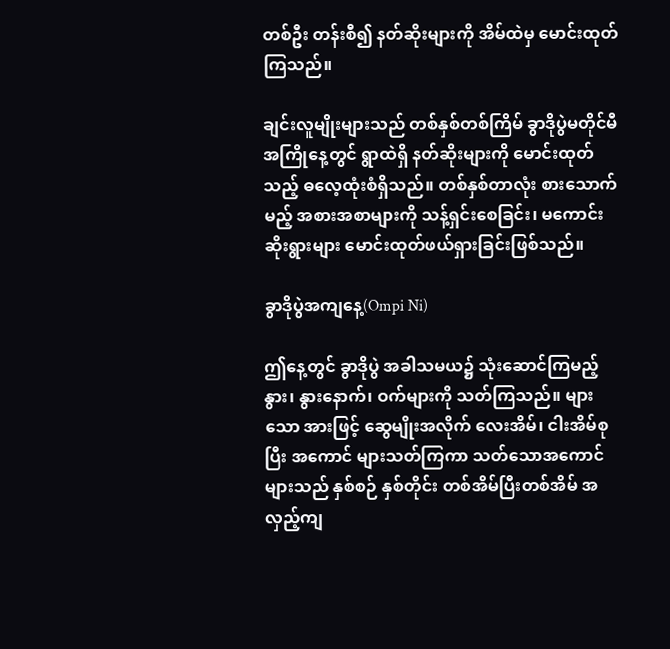တစ်ဦး တန်းစီ၍ နတ်ဆိုးများကို အိမ်ထဲမှ မောင်းထုတ်ကြသည်။

ချင်းလူမျိုးများသည် တစ်နှစ်တစ်ကြိမ် ခွာဒိုပွဲမတိုင်မီ အကြိုနေ့တွင် ရွာထဲရှိ နတ်ဆိုးများကို မောင်းထုတ်သည့် ဓလေ့ထုံးစံရှိသည်။ တစ်နှစ်တာလုံး စားသောက်မည့် အစားအစာများကို သန့်ရှင်းစေခြင်း၊ မကောင်းဆိုးရွားများ မောင်းထုတ်ဖယ်ရှားခြင်းဖြစ်သည်။

ခွာဒိုပွဲအကျနေ့(Ompi Ni)

ဤနေ့တွင် ခွာဒိုပွဲ အခါသမယ၌ သုံးဆောင်ကြမည့် နွား၊ နွားနောက်၊ ဝက်များကို သတ်ကြသည်။ များသော အားဖြင့် ဆွေမျိုးအလိုက် လေးအိမ်၊ ငါးအိမ်စုပြီး အကောင် များသတ်ကြကာ သတ်သောအကောင်များသည် နှစ်စဉ် နှစ်တိုင်း တစ်အိမ်ပြီးတစ်အိမ် အလှည့်ကျ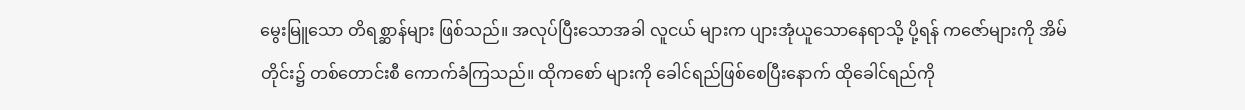မွေးမြူသော တိရစ္ဆာန်များ ဖြစ်သည်။ အလုပ်ပြီးသောအခါ လူငယ် များက ပျားအုံယူသောနေရာသို့ ပို့ရန် ကဇော်များကို အိမ်တိုင်း၌ တစ်တောင်းစီ ကောက်ခံကြသည်။ ထိုကစော် များကို ခေါင်ရည်ဖြစ်စေပြီးနောက် ထိုခေါင်ရည်ကို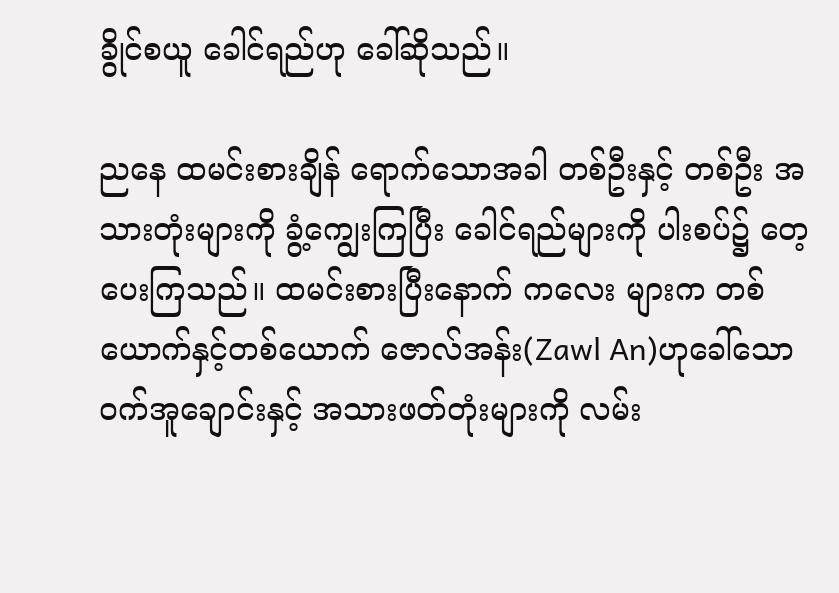ခွိုင်စယူ ခေါင်ရည်ဟု ခေါ်ဆိုသည်။

ညနေ ထမင်းစားချိန် ရောက်သောအခါ တစ်ဦးနှင့် တစ်ဦး အသားတုံးများကို ခွံ့ကျွေးကြပြီး ခေါင်ရည်များကို ပါးစပ်၌ တေ့ပေးကြသည်။ ထမင်းစားပြီးနောက် ကလေး များက တစ်ယောက်နှင့်တစ်ယောက် ဇောလ်အန်း(Zawl An)ဟုခေါ်သော ဝက်အူချောင်းနှင့် အသားဖတ်တုံးများကို လမ်း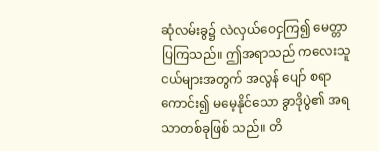ဆုံလမ်းခွ၌ လဲလှယ်ဝေငှကြ၍ မေတ္တာပြကြသည်။ ဤအရာသည် ကလေးသူငယ်များအတွက် အလွန် ပျော် စရာကောင်း၍ မမေ့နိုင်သော ခွာဒိုပွဲ၏ အရသာတစ်ခုဖြစ် သည်။ တိ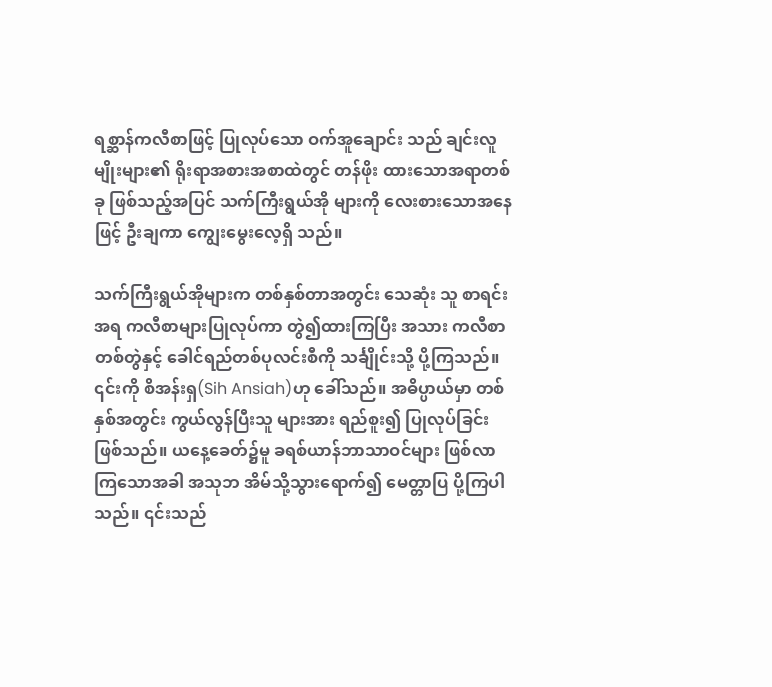ရစ္ဆာန်ကလီစာဖြင့် ပြုလုပ်သော ဝက်အူချောင်း သည် ချင်းလူမျိုးများ၏ ရိုးရာအစားအစာထဲတွင် တန်ဖိုး ထားသောအရာတစ်ခု ဖြစ်သည့်အပြင် သက်ကြီးရွယ်အို များကို လေးစားသောအနေဖြင့် ဦးချကာ ကျွေးမွေးလေ့ရှိ သည်။

သက်ကြီးရွယ်အိုများက တစ်နှစ်တာအတွင်း သေဆုံး သူ စာရင်းအရ ကလီစာများပြုလုပ်ကာ တွဲ၍ထားကြပြီး အသား ကလီစာ တစ်တွဲနှင့် ခေါင်ရည်တစ်ပုလင်းစီကို သင်္ချိုင်းသို့ ပို့ကြသည်။ ၎င်းကို စိအန်းရှ(Sih Ansiah)ဟု ခေါ်သည်။ အဓိပ္ပာယ်မှာ တစ်နှစ်အတွင်း ကွယ်လွန်ပြီးသူ များအား ရည်စူး၍ ပြုလုပ်ခြင်းဖြစ်သည်။ ယနေ့ခေတ်၌မူ ခရစ်ယာန်ဘာသာဝင်များ ဖြစ်လာကြသောအခါ အသုဘ အိမ်သို့သွားရောက်၍ မေတ္တာပြ ပို့ကြပါသည်။ ၎င်းသည်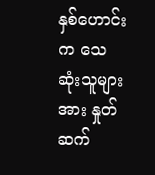နှစ်ဟောင်းက သေဆုံးသူများအား နှုတ်ဆက်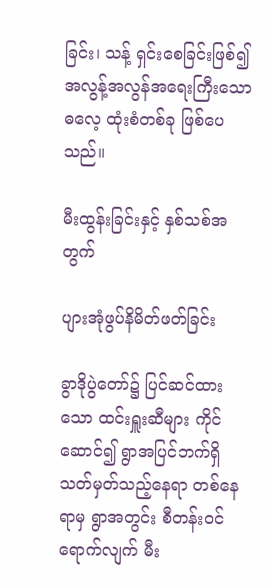ခြင်း၊ သန့် ရှင်းစေခြင်းဖြစ်၍ အလွန့်အလွန်အရေးကြီးသော ဓလေ့ ထုံးစံတစ်ခု ဖြစ်ပေသည်။

မီးထွန်းခြင်းနှင့် နှစ်သစ်အတွက်

ပျားအုံဖွပ်နိမိတ်ဖတ်ခြင်း

ခွာဒိုပွဲတော်၌ ပြင်ဆင်ထားသော ထင်းရှူးဆီများ ကိုင်ဆောင်၍ ရွာအပြင်ဘက်ရှိ သတ်မှတ်သည့်နေရာ တစ်နေရာမှ ရွာအတွင်း စီတန်းဝင်ရောက်လျက် မီး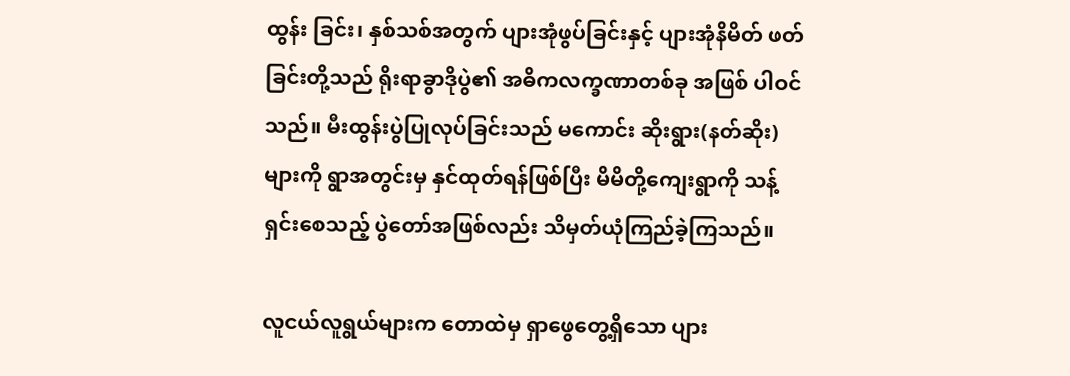ထွန်း ခြင်း၊ နှစ်သစ်အတွက် ပျားအုံဖွပ်ခြင်းနှင့် ပျားအုံနိမိတ် ဖတ်ခြင်းတို့သည် ရိုးရာခွာဒိုပွဲ၏ အဓိကလက္ခဏာတစ်ခု အဖြစ် ပါဝင်သည်။ မီးထွန်းပွဲပြုလုပ်ခြင်းသည် မကောင်း ဆိုးရွား(နတ်ဆိုး)များကို ရွာအတွင်းမှ နှင်ထုတ်ရန်ဖြစ်ပြီး မိမိတို့ကျေးရွာကို သန့်ရှင်းစေသည့် ပွဲတော်အဖြစ်လည်း သိမှတ်ယုံကြည်ခဲ့ကြသည်။

လူငယ်လူရွယ်များက တောထဲမှ ရှာဖွေတွေ့ရှိသော ပျား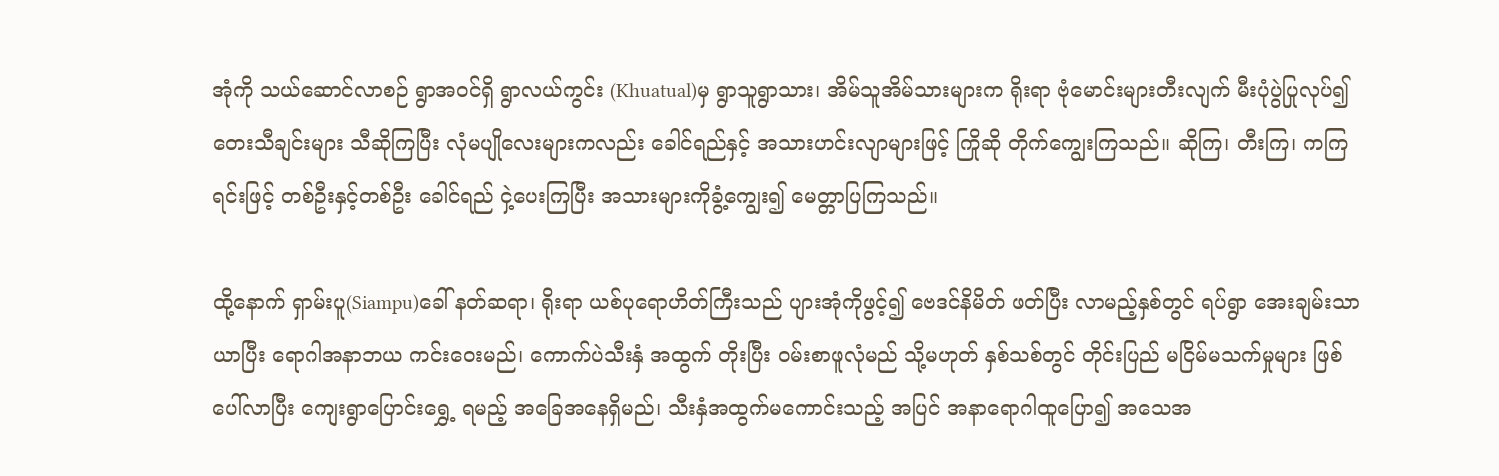အုံကို သယ်ဆောင်လာစဉ် ရွာအဝင်ရှိ ရွာလယ်ကွင်း (Khuatual)မှ ရွာသူရွာသား၊ အိမ်သူအိမ်သားများက ရိုးရာ ဗုံမောင်းများတီးလျက် မီးပုံပွဲပြုလုပ်၍ တေးသီချင်းများ သီဆိုကြပြီး လုံမပျိုလေးများကလည်း ခေါင်ရည်နှင့် အသားဟင်းလျာများဖြင့် ကြိုဆို တိုက်ကျွေးကြသည်။ ဆိုကြ၊ တီးကြ၊ ကကြရင်းဖြင့် တစ်ဦးနှင့်တစ်ဦး ခေါင်ရည် ငှဲ့ပေးကြပြီး အသားများကိုခွံ့ကျွေး၍ မေတ္တာပြကြသည်။

ထို့နောက် ရှာမ်းပူ(Siampu)ခေါ် နတ်ဆရာ၊ ရိုးရာ ယစ်ပုရောဟိတ်ကြီးသည် ပျားအုံကိုဖွင့်၍ ဗေဒင်နိမိတ် ဖတ်ပြီး လာမည့်နှစ်တွင် ရပ်ရွာ အေးချမ်းသာယာပြီး ရောဂါအနာဘယ ကင်းဝေးမည်၊ ကောက်ပဲသီးနှံ အထွက် တိုးပြီး ဝမ်းစာဖူလုံမည် သို့မဟုတ် နှစ်သစ်တွင် တိုင်းပြည် မငြိမ်မသက်မှုများ ဖြစ်ပေါ်လာပြီး ကျေးရွာပြောင်းရွှေ့ ရမည့် အခြေအနေရှိမည်၊ သီးနှံအထွက်မကောင်းသည့် အပြင် အနာရောဂါထူပြော၍ အသေအ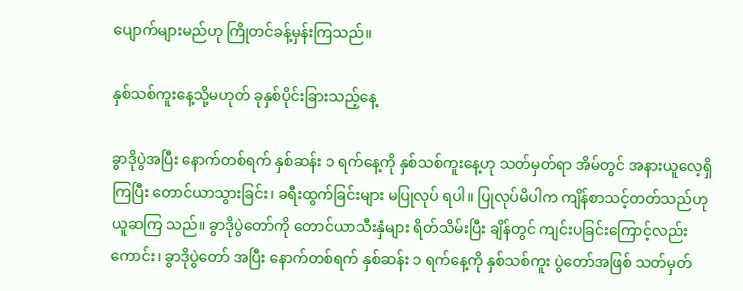ပျောက်များမည်ဟု ကြိုတင်ခန့်မှန်းကြသည်။

နှစ်သစ်ကူးနေ့သို့မဟုတ် ခုနှစ်ပိုင်းခြားသည့်နေ့

ခွာဒိုပွဲအပြီး နောက်တစ်ရက် နှစ်ဆန်း ၁ ရက်နေ့ကို နှစ်သစ်ကူးနေ့ဟု သတ်မှတ်ရာ အိမ်တွင် အနားယူလေ့ရှိ ကြပြီး တောင်ယာသွားခြင်း၊ ခရီးထွက်ခြင်းများ မပြုလုပ် ရပါ။ ပြုလုပ်မိပါက ကျိန်စာသင့်တတ်သည်ဟု ယူဆကြ သည်။ ခွာဒိုပွဲတော်ကို တောင်ယာသီးနှံများ ရိတ်သိမ်းပြီး ချိန်တွင် ကျင်းပခြင်းကြောင့်လည်းကောင်း၊ ခွာဒိုပွဲတော် အပြီး နောက်တစ်ရက် နှစ်ဆန်း ၁ ရက်နေ့ကို နှစ်သစ်ကူး ပွဲတော်အဖြစ် သတ်မှတ်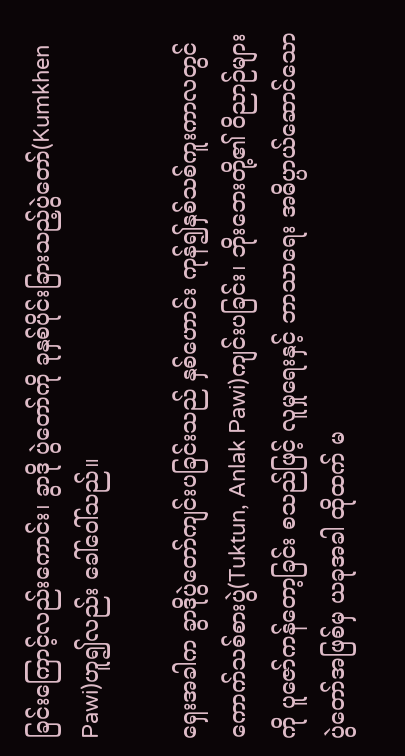ခြင်းကြောင့်လည်းကောင်း၊ ခွာဒို ပွဲတော်ကို ခုနှစ်ပိုင်းခြားသည့်ပွဲတော်(Kumkhen Pawi)ဟူ၍လည်း ခေါ်ဝေါ်သည်။

ရှေးအခါက ခွာဒိုပွဲတော်ကျင်းပခြင်းသည် နှစ်ဟောင်း ကုန်၍နှစ်သစ်ကူးကာလတွင် ကောက်သစ်စားပွဲ(Tuktun, Anlak Pawi)ကျင်းပခြင်း၊ ဘိုးဘေးတို့၏ ဝိညာဉ်များကို ပူဇော်ကန်တော့ခြင်း စသည်ဖြင့် လူမှုရေးနှင့် ဘာသာရေး အဓိပ္ပာယ်ဆောင်သော ပွဲတော်အဖြစ်မှ ယခုအခါ ထိုထက် မ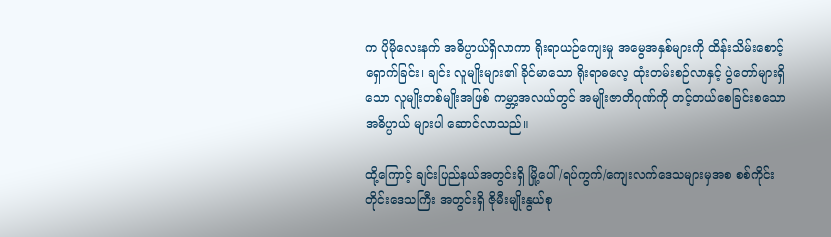က ပိုမိုလေးနက် အဓိပ္ပာယ်ရှိလာကာ ရိုးရာယဉ်ကျေးမှု အမွေအနှစ်များကို ထိန်းသိမ်းစောင့်ရှောက်ခြင်း၊ ချင်း လူမျိုးများ၏ ခိုင်မာသော ရိုးရာဓလေ့ ထုံးတမ်းစဉ်လာနှင့် ပွဲတော်များရှိသော လူမျိုးတစ်မျိုးအဖြစ် ကမ္ဘာ့အလယ်တွင် အမျိုးဇာတိဂုဏ်ကို တင့်တယ်စေခြင်းစသော အဓိပ္ပာယ် များပါ ဆောင်လာသည်။

ထို့ကြောင့် ချင်းပြည်နယ်အတွင်းရှိ မြို့ပေါ်/ရပ်ကွက်/ကျေးလက်ဒေသများမှအစ စစ်ကိုင်းတိုင်းဒေသကြီး အတွင်းရှိ ဇိုမီးမျိုးနွယ်စု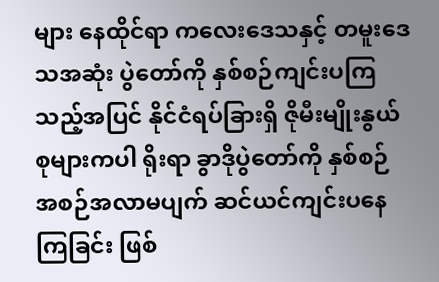များ နေထိုင်ရာ ကလေးဒေသနှင့် တမူးဒေသအဆုံး ပွဲတော်ကို နှစ်စဉ်ကျင်းပကြသည့်အပြင် နိုင်ငံရပ်ခြားရှိ ဇိုမီးမျိုးနွယ်စုများကပါ ရိုးရာ ခွာဒိုပွဲတော်ကို နှစ်စဉ် အစဉ်အလာမပျက် ဆင်ယင်ကျင်းပနေကြခြင်း ဖြစ်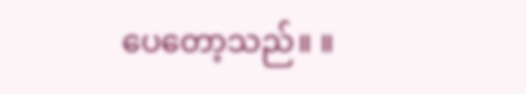ပေတော့သည်။ ။